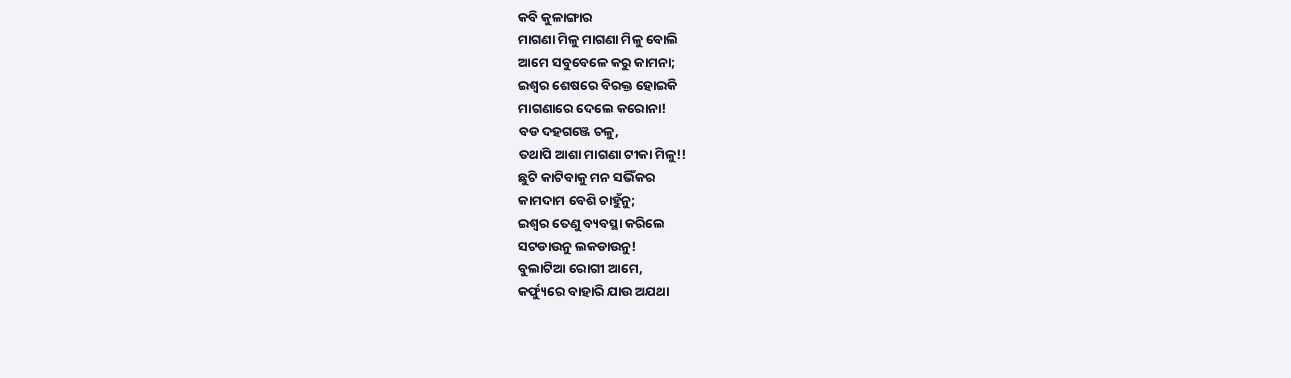କବି କୁଳାଙ୍ଗାର
ମାଗଣା ମିଳୁ ମାଗଣା ମିଳୁ ବୋଲି
ଆମେ ସବୁବେଳେ କରୁ କାମନା;
ଇଶ୍ବର ଶେଷରେ ବିରକ୍ତ ହୋଇକି
ମାଗଣାରେ ଦେଲେ କରୋନା!
ବଡ ଦହଗଞ୍ଜେ ଚଳୁ,
ତଥାପି ଆଶା ମାଗଣା ଟୀକା ମିଳୁ!!
ଛୁଟି କାଟିବାକୁ ମନ ସଭିଁକର
କାମଦାମ ବେଶି ଚାହୁଁନୁ;
ଇଶ୍ବର ତେଣୁ ବ୍ୟବସ୍ଥା କରିଲେ
ସଟଡାଉନୁ ଲକଡାଉନୁ!
ବୁଲାଟିଆ ରୋଗୀ ଆମେ,
କର୍ଫ୍ୟୁରେ ବାହାରି ଯାଉ ଅଯଥା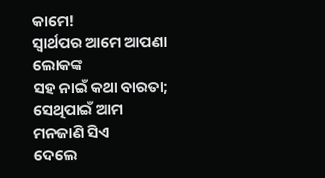କାମେ!
ସ୍ବାର୍ଥପର ଆମେ ଆପଣା ଲୋକଙ୍କ
ସହ ନାଇଁ କଥା ବାରତା;
ସେଥିପାଇଁ ଆମ ମନଜାଣି ସିଏ
ଦେଲେ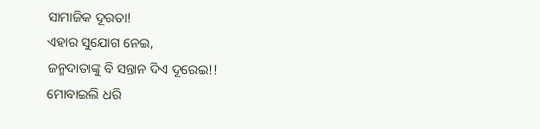ସାମାଜିକ ଦୂରତା!
ଏହାର ସୁଯୋଗ ନେଇ,
ଜନ୍ମଦାତାଙ୍କୁ ବି ସନ୍ତାନ ଦିଏ ଦୂରେଇ!!
ମୋବାଇଲି ଧରି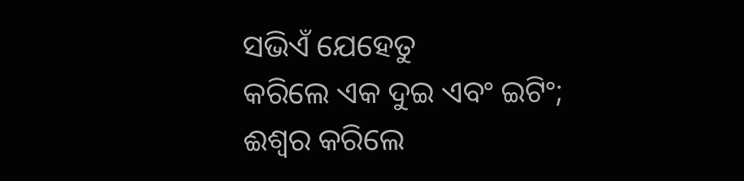ସଭିଏଁ ଯେହେତୁ
କରିଲେ ଏକ ଦୁଇ ଏବଂ ଇଟିଂ;
ଈଶ୍ୱର କରିଲେ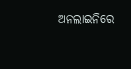ଅନଲାଇନିରେ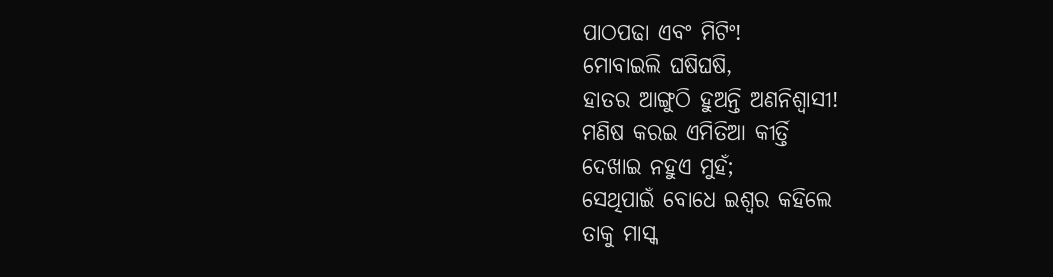ପାଠପଢା ଏବଂ ମିଟିଂ!
ମୋବାଇଲି ଘଷିଘଷି,
ହାତର ଆଙ୍ଗୁଠି ହୁଅନ୍ତି ଅଣନିଶ୍ବାସୀ!
ମଣିଷ କରଇ ଏମିତିଆ କୀର୍ତ୍ତି
ଦେଖାଇ ନହୁଏ ମୁହଁ;
ସେଥିପାଇଁ ବୋଧେ ଇଶ୍ବର କହିଲେ
ତାକୁ ମାସ୍କ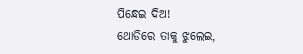ପିନ୍ଧେଇ ଦିଅ!
ଥୋଡିରେ ତାକୁ ଝୁଲେଇ,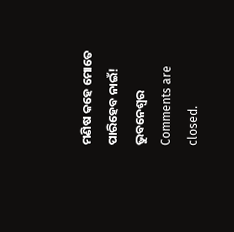ମଣିଷ କହେ ମୋତେ ପାରିହେବ ନାଇଁ!
ଭୁବନେଶ୍ୱର
Comments are closed.